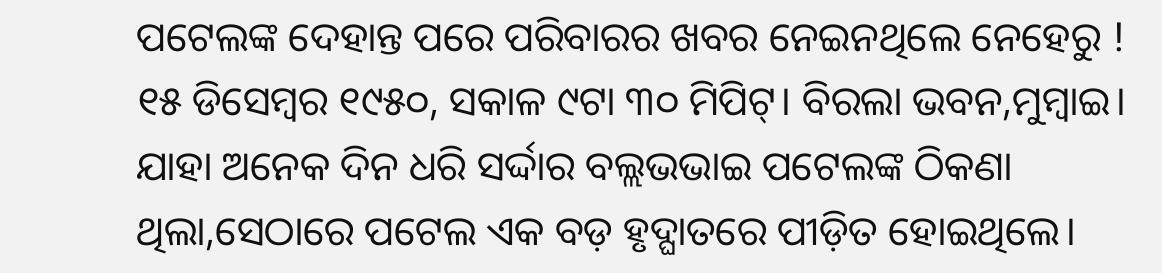ପଟେଲଙ୍କ ଦେହାନ୍ତ ପରେ ପରିବାରର ଖବର ନେଇନଥିଲେ ନେହେରୁ !
୧୫ ଡିସେମ୍ବର ୧୯୫୦, ସକାଳ ୯ଟା ୩୦ ମିପିଟ୍। ବିରଲା ଭବନ,ମୁମ୍ବାଇ। ଯାହା ଅନେକ ଦିନ ଧରି ସର୍ଦ୍ଦାର ବଲ୍ଲଭଭାଇ ପଟେଲଙ୍କ ଠିକଣା ଥିଲା,ସେଠାରେ ପଟେଲ ଏକ ବଡ଼ ହୃଦ୍ଘାତରେ ପୀଡ଼ିତ ହୋଇଥିଲେ।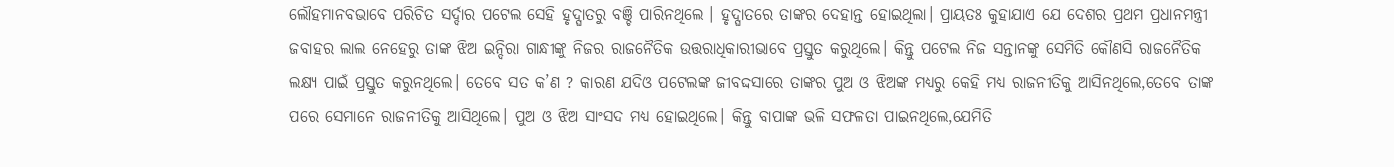ଲୌହମାନବଭାବେ ପରିଚିତ ସର୍ଦ୍ଦାର ପଟେଲ ସେହି ହୃଦ୍ଘାତରୁ ବଞ୍ଚି ପାରିନଥିଲେ । ହୃଦ୍ଘାତରେ ତାଙ୍କର ଦେହାନ୍ତ ହୋଇଥିଲା। ପ୍ରାୟତଃ କୁହାଯାଏ ଯେ ଦେଶର ପ୍ରଥମ ପ୍ରଧାନମନ୍ତ୍ରୀ ଜବାହର ଲାଲ ନେହେରୁ ତାଙ୍କ ଝିଅ ଇନ୍ଦିରା ଗାନ୍ଧୀଙ୍କୁ ନିଜର ରାଜନୈତିକ ଉତ୍ତରାଧିକାରୀଭାବେ ପ୍ରସ୍ତୁତ କରୁଥିଲେ। କିନ୍ତୁ ପଟେଲ ନିଜ ସନ୍ତାନଙ୍କୁ ସେମିତି କୌଣସି ରାଜନୈତିକ ଲକ୍ଷ୍ୟ ପାଇଁ ପ୍ରସ୍ତୁତ କରୁନଥିଲେ। ତେବେ ସତ କ’ଣ ? କାରଣ ଯଦିଓ ପଟେଲଙ୍କ ଜୀବଦ୍ଦସାରେ ତାଙ୍କର ପୁଅ ଓ ଝିଅଙ୍କ ମଧ୍ୟରୁ କେହି ମଧ୍ୟ ରାଜନୀତିକୁ ଆସିନଥିଲେ,ତେବେ ତାଙ୍କ ପରେ ସେମାନେ ରାଜନୀତିକୁ ଆସିଥିଲେ। ପୁଅ ଓ ଝିଅ ସାଂସଦ ମଧ୍ୟ ହୋଇଥିଲେ। କିନ୍ତୁ ବାପାଙ୍କ ଭଳି ସଫଳତା ପାଇନଥିଲେ,ଯେମିତି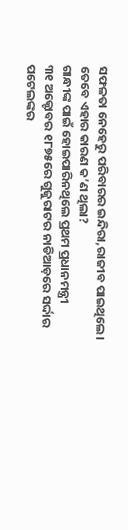ସଫଳତା ନେହେରୁ ପରିବାରର ଇନ୍ଦିରା,ରାଜୀବ ପାଇଥିଲେ। ତେବେ ଏହାର କାରଣ କ’ଣ ଥିଲା?
ଗାନ୍ଧୀଙ୍କ ପାଇଁ ହୋଇପାରିନଥିଲେ ପ୍ରଥମ ପ୍ରଧାନମନ୍ତ୍ରୀ
୩୧ ଅକ୍ଟୋବର ୧୮୭୫ରେ ଗୁଜୁରାଟର ନାଡିଆଡ଼ରେ ସର୍ଦ୍ଦାର ପଟେଲଙ୍କର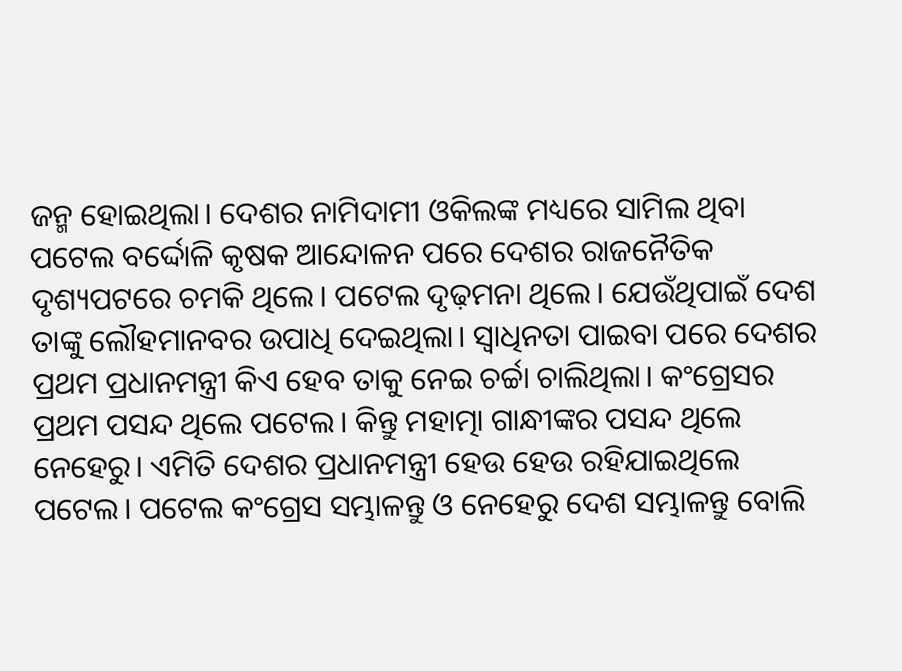ଜନ୍ମ ହୋଇଥିଲା। ଦେଶର ନାମିଦାମୀ ଓକିଲଙ୍କ ମଧ୍ୟରେ ସାମିଲ ଥିବା ପଟେଲ ବର୍ଦ୍ଦୋଳି କୃଷକ ଆନ୍ଦୋଳନ ପରେ ଦେଶର ରାଜନୈତିକ ଦୃଶ୍ୟପଟରେ ଚମକି ଥିଲେ। ପଟେଲ ଦୃଢ଼ମନା ଥିଲେ। ଯେଉଁଥିପାଇଁ ଦେଶ ତାଙ୍କୁ ଲୌହମାନବର ଉପାଧି ଦେଇଥିଲା। ସ୍ୱାଧିନତା ପାଇବା ପରେ ଦେଶର ପ୍ରଥମ ପ୍ରଧାନମନ୍ତ୍ରୀ କିଏ ହେବ ତାକୁ ନେଇ ଚର୍ଚ୍ଚା ଚାଲିଥିଲା। କଂଗ୍ରେସର ପ୍ରଥମ ପସନ୍ଦ ଥିଲେ ପଟେଲ। କିନ୍ତୁ ମହାତ୍ମା ଗାନ୍ଧୀଙ୍କର ପସନ୍ଦ ଥିଲେ ନେହେରୁ। ଏମିତି ଦେଶର ପ୍ରଧାନମନ୍ତ୍ରୀ ହେଉ ହେଉ ରହିଯାଇଥିଲେ ପଟେଲ। ପଟେଲ କଂଗ୍ରେସ ସମ୍ଭାଳନ୍ତୁ ଓ ନେହେରୁ ଦେଶ ସମ୍ଭାଳନ୍ତୁ ବୋଲି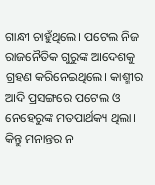ଗାନ୍ଧୀ ଚାହୁଁଥିଲେ। ପଟେଲ ନିଜ ରାଜନୈତିକ ଗୁରୁଙ୍କ ଆଦେଶକୁ ଗ୍ରହଣ କରିନେଇଥିଲେ। କାଶ୍ମୀର ଆଦି ପ୍ରସଙ୍ଗରେ ପଟେଲ ଓ ନେହେରୁଙ୍କ ମତପାର୍ଥକ୍ୟ ଥିଲା। କିନ୍ତୁ ମନାନ୍ତର ନ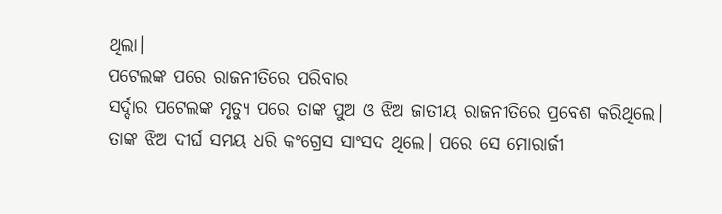ଥିଲା।
ପଟେଲଙ୍କ ପରେ ରାଜନୀତିରେ ପରିବାର
ସର୍ଦ୍ଦାର ପଟେଲଙ୍କ ମୃତ୍ୟୁ ପରେ ତାଙ୍କ ପୁଅ ଓ ଝିଅ ଜାତୀୟ ରାଜନୀତିରେ ପ୍ରବେଶ କରିଥିଲେ। ତାଙ୍କ ଝିଅ ଦୀର୍ଘ ସମୟ ଧରି କଂଗ୍ରେସ ସାଂସଦ ଥିଲେ। ପରେ ସେ ମୋରାର୍ଜୀ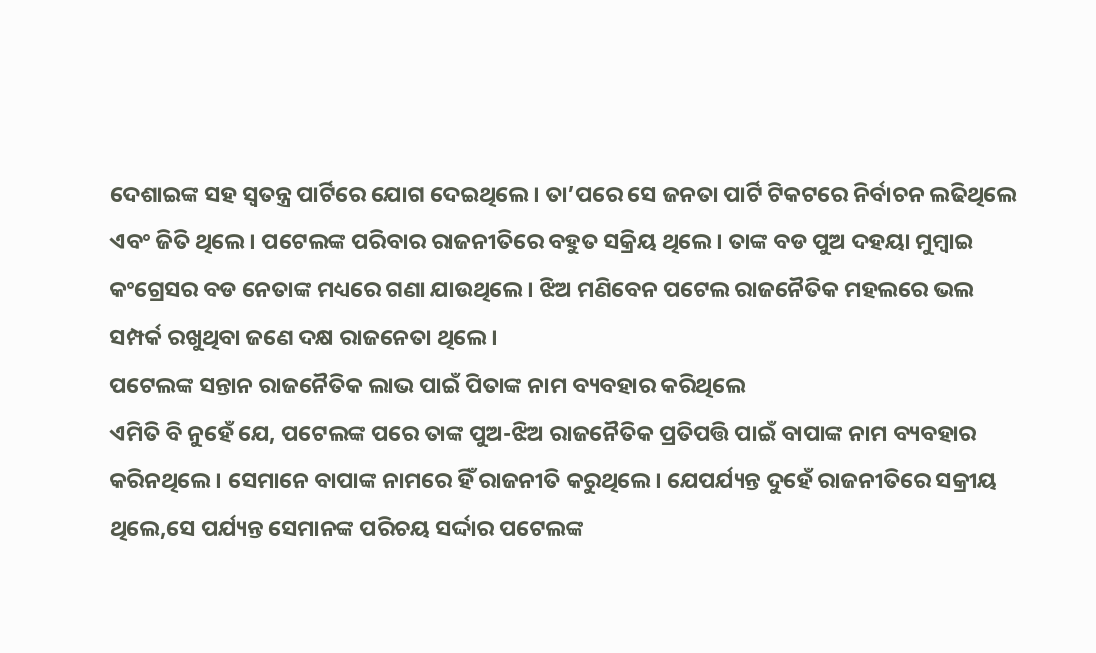ଦେଶାଇଙ୍କ ସହ ସ୍ୱତନ୍ତ୍ର ପାର୍ଟିରେ ଯୋଗ ଦେଇଥିଲେ। ତା’ପରେ ସେ ଜନତା ପାର୍ଟି ଟିକଟରେ ନିର୍ବାଚନ ଲଢିଥିଲେ ଏବଂ ଜିତି ଥିଲେ। ପଟେଲଙ୍କ ପରିବାର ରାଜନୀତିରେ ବହୁତ ସକ୍ରିୟ ଥିଲେ। ତାଙ୍କ ବଡ ପୁଅ ଦହୟା ମୁମ୍ବାଇ କଂଗ୍ରେସର ବଡ ନେତାଙ୍କ ମଧ୍ୟରେ ଗଣା ଯାଉଥିଲେ। ଝିଅ ମଣିବେନ ପଟେଲ ରାଜନୈତିକ ମହଲରେ ଭଲ ସମ୍ପର୍କ ରଖୁଥିବା ଜଣେ ଦକ୍ଷ ରାଜନେତା ଥିଲେ।
ପଟେଲଙ୍କ ସନ୍ତାନ ରାଜନୈତିକ ଲାଭ ପାଇଁ ପିତାଙ୍କ ନାମ ବ୍ୟବହାର କରିଥିଲେ
ଏମିତି ବି ନୁହେଁ ଯେ, ପଟେଲଙ୍କ ପରେ ତାଙ୍କ ପୁଅ-ଝିଅ ରାଜନୈତିକ ପ୍ରତିପତ୍ତି ପାଇଁ ବାପାଙ୍କ ନାମ ବ୍ୟବହାର କରିନଥିଲେ । ସେମାନେ ବାପାଙ୍କ ନାମରେ ହିଁ ରାଜନୀତି କରୁଥିଲେ। ଯେପର୍ଯ୍ୟନ୍ତ ଦୁହେଁ ରାଜନୀତିରେ ସକ୍ରୀୟ ଥିଲେ,ସେ ପର୍ଯ୍ୟନ୍ତ ସେମାନଙ୍କ ପରିଚୟ ସର୍ଦ୍ଦାର ପଟେଲଙ୍କ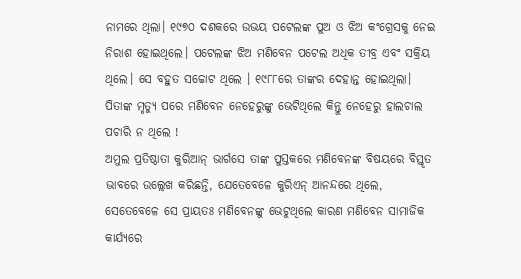ନାମରେ ଥିଲା। ୧୯୭୦ ଦଶକରେ ଉଭୟ ପଟେଲଙ୍କ ପୁଅ ଓ ଝିଅ କଂଗ୍ରେସକୁ ନେଇ ନିରାଶ ହୋଇଥିଲେ। ପଟେଲଙ୍କ ଝିଅ ମଣିବେନ ପଟେଲ ଅଧିକ ତୀବ୍ର ଏବଂ ସକ୍ରିୟ ଥିଲେ। ସେ ବହୁତ ସଚ୍ଚୋଟ ଥିଲେ । ୧୯୮୮ରେ ତାଙ୍କର ଦେହାନ୍ତ ହୋଇଥିଲା।
ପିତାଙ୍କ ମୃତ୍ୟୁ ପରେ ମଣିବେନ ନେହେରୁଙ୍କୁ ଭେଟିଥିଲେ କିନ୍ତୁ ନେହେରୁ ହାଲଚାଲ ପଚାରି ନ ଥିଲେ !
ଅମୁଲ ପ୍ରତିଷ୍ଠାତା କୁରିଆନ୍ ଭାର୍ଗସେ ତାଙ୍କ ପୁସ୍ତକରେ ମଣିବେନଙ୍କ ବିଷୟରେ ବିସ୍ତୃତ ଭାବରେ ଉଲ୍ଲେଖ କରିଛନ୍ତି, ଯେତେବେଳେ କୁରିଏନ୍ ଆନନ୍ଦରେ ଥିଲେ, ସେତେବେଳେ ସେ ପ୍ରାୟତଃ ମଣିବେନଙ୍କୁ ଭେଟୁଥିଲେ କାରଣ ମଣିବେନ ସାମାଜିକ କାର୍ଯ୍ୟରେ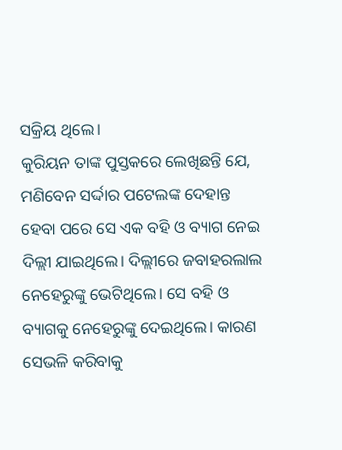ସକ୍ରିୟ ଥିଲେ।
କୁରିୟନ ତାଙ୍କ ପୁସ୍ତକରେ ଲେଖିଛନ୍ତି ଯେ, ମଣିବେନ ସର୍ଦ୍ଦାର ପଟେଲଙ୍କ ଦେହାନ୍ତ ହେବା ପରେ ସେ ଏକ ବହି ଓ ବ୍ୟାଗ ନେଇ ଦିଲ୍ଲୀ ଯାଇଥିଲେ। ଦିଲ୍ଲୀରେ ଜବାହରଲାଲ ନେହେରୁଙ୍କୁ ଭେଟିଥିଲେ। ସେ ବହି ଓ ବ୍ୟାଗକୁ ନେହେରୁଙ୍କୁ ଦେଇଥିଲେ। କାରଣ ସେଭଳି କରିବାକୁ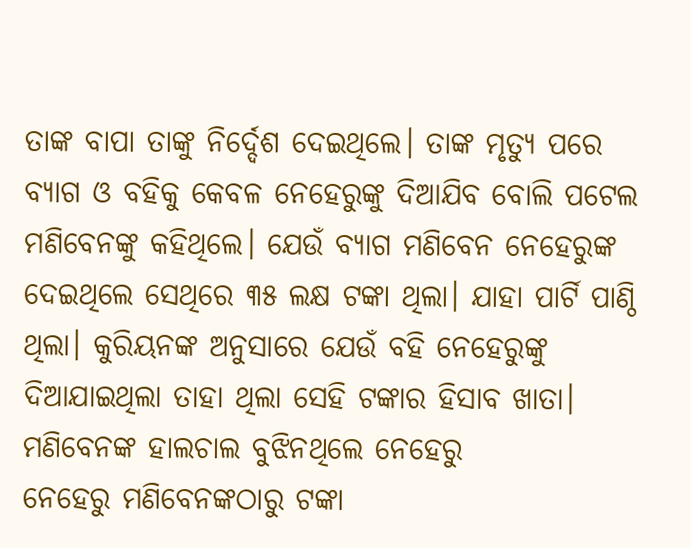ତାଙ୍କ ବାପା ତାଙ୍କୁ ନିର୍ଦ୍ଦେଶ ଦେଇଥିଲେ। ତାଙ୍କ ମୃତ୍ୟୁ ପରେ ବ୍ୟାଗ ଓ ବହିକୁ କେବଳ ନେହେରୁଙ୍କୁ ଦିଆଯିବ ବୋଲି ପଟେଲ ମଣିବେନଙ୍କୁ କହିଥିଲେ। ଯେଉଁ ବ୍ୟାଗ ମଣିବେନ ନେହେରୁଙ୍କ ଦେଇଥିଲେ ସେଥିରେ ୩୫ ଲକ୍ଷ ଟଙ୍କା ଥିଲା। ଯାହା ପାର୍ଟି ପାଣ୍ଠି ଥିଲା। କୁରିୟନଙ୍କ ଅନୁସାରେ ଯେଉଁ ବହି ନେହେରୁଙ୍କୁ ଦିଆଯାଇଥିଲା ତାହା ଥିଲା ସେହି ଟଙ୍କାର ହିସାବ ଖାତା।
ମଣିବେନଙ୍କ ହାଲଚାଲ ବୁଝିନଥିଲେ ନେହେରୁ
ନେହେରୁ ମଣିବେନଙ୍କଠାରୁ ଟଙ୍କା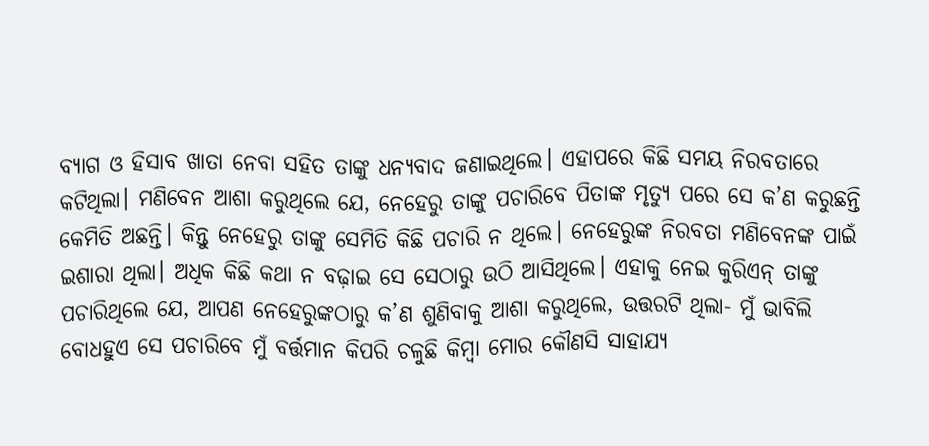ବ୍ୟାଗ ଓ ହିସାବ ଖାତା ନେବା ସହିତ ତାଙ୍କୁ ଧନ୍ୟବାଦ ଜଣାଇଥିଲେ। ଏହାପରେ କିଛି ସମୟ ନିରବତାରେ କଟିଥିଲା। ମଣିବେନ ଆଶା କରୁଥିଲେ ଯେ, ନେହେରୁ ତାଙ୍କୁ ପଚାରିବେ ପିତାଙ୍କ ମୃତ୍ୟୁ ପରେ ସେ କ’ଣ କରୁଛନ୍ତି କେମିତି ଅଛନ୍ତି। କିନ୍ତୁ ନେହେରୁ ତାଙ୍କୁ ସେମିତି କିଛି ପଚାରି ନ ଥିଲେ। ନେହେରୁଙ୍କ ନିରବତା ମଣିବେନଙ୍କ ପାଇଁ ଇଶାରା ଥିଲା। ଅଧିକ କିଛି କଥା ନ ବଢ଼ାଇ ସେ ସେଠାରୁ ଉଠି ଆସିଥିଲେ। ଏହାକୁ ନେଇ କୁରିଏନ୍ ତାଙ୍କୁ ପଚାରିଥିଲେ ଯେ, ଆପଣ ନେହେରୁଙ୍କଠାରୁ କ’ଣ ଶୁଣିବାକୁ ଆଶା କରୁଥିଲେ, ଉତ୍ତରଟି ଥିଲା- ମୁଁ ଭାବିଲି ବୋଧହୁଏ ସେ ପଚାରିବେ ମୁଁ ବର୍ତ୍ତମାନ କିପରି ଚଳୁଛି କିମ୍ବା ମୋର କୌଣସି ସାହାଯ୍ୟ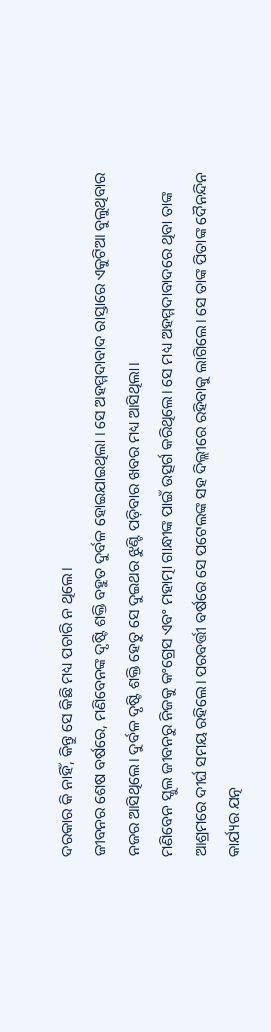ଦରକାର କି ନାହିଁ, କିନ୍ତୁ ସେ କିଛି ମଧ୍ୟ ପଚାରି ନ ଥିଲେ।
ଜୀବନର ଶେଷ ବର୍ଷରେ, ମଣିବେନଙ୍କ ଦୃଷ୍ଟି ଶକ୍ତି ବହୁତ ଦୁର୍ବଳ ହୋଇଯାଇଥିଲା । ସେ ଅହମ୍ମଦାବାଦ ରାସ୍ତାରେ ଏକୁଟିଆ ବୁଲୁଥିବାର ନଜର ଆସିଥିଲେ। ଦୁର୍ବଳ ଦୃଷ୍ଟି ଶକ୍ତି ହେତୁ ସେ ଦୁଇଥର ଝୁଣ୍ଟି ପଡ଼ିବାର ଖବର ମଧ୍ୟ ଆସିଥିଲା।
ମଣିବେନ ସ୍କୁଲ ଜୀବନରୁ ନିଜକୁ କଂଗ୍ରେସ ଏବଂ ମହାତ୍ମା ଗାନ୍ଧୀଙ୍କ ପାଇଁ ଉତ୍ସର୍ଗ କରିଥିଲେ। ସେ ମଧ୍ୟ ଅହମ୍ମଦାବାଦରେ ଥିବା ତାଙ୍କ ଆଶ୍ରମରେ ଦୀର୍ଘ ସମୟ ରହିଲେ। ପରବର୍ତ୍ତୀ ବର୍ଷରେ ସେ ପଟେଲଙ୍କ ସହ ଦିଲ୍ଲୀରେ ରହିବାକୁ ଲାଗିଲେ। ସେ ତାଙ୍କ ପିତାଙ୍କ ଦୈନନ୍ଦିନ କାର୍ଯ୍ୟର ଯତ୍ନ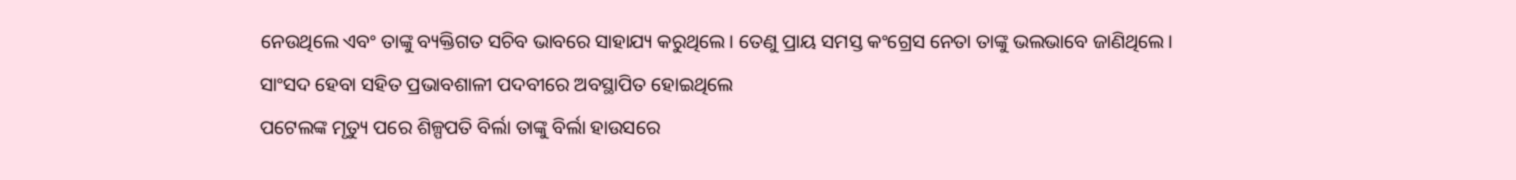ନେଉଥିଲେ ଏବଂ ତାଙ୍କୁ ବ୍ୟକ୍ତିଗତ ସଚିବ ଭାବରେ ସାହାଯ୍ୟ କରୁଥିଲେ। ତେଣୁ ପ୍ରାୟ ସମସ୍ତ କଂଗ୍ରେସ ନେତା ତାଙ୍କୁ ଭଲଭାବେ ଜାଣିଥିଲେ।
ସାଂସଦ ହେବା ସହିତ ପ୍ରଭାବଶାଳୀ ପଦବୀରେ ଅବସ୍ଥାପିତ ହୋଇଥିଲେ
ପଟେଲଙ୍କ ମୃତ୍ୟୁ ପରେ ଶିଳ୍ପପତି ବିର୍ଲା ତାଙ୍କୁ ବିର୍ଲା ହାଉସରେ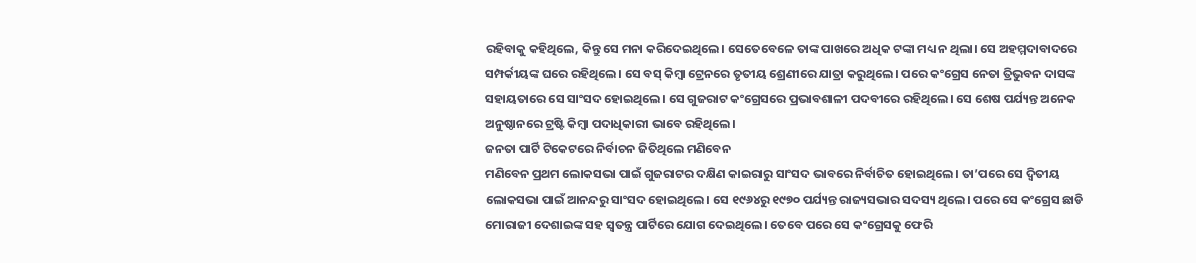ରହିବାକୁ କହିଥିଲେ, କିନ୍ତୁ ସେ ମନା କରିଦେଇଥିଲେ। ସେତେବେଳେ ତାଙ୍କ ପାଖରେ ଅଧିକ ଟଙ୍କା ମଧ୍ୟ ନ ଥିଲା। ସେ ଅହମ୍ମଦାବାଦରେ ସମ୍ପର୍କୀୟଙ୍କ ଘରେ ରହିଥିଲେ। ସେ ବସ୍ କିମ୍ବା ଟ୍ରେନରେ ତୃତୀୟ ଶ୍ରେଣୀରେ ଯାତ୍ରା କରୁଥିଲେ। ପରେ କଂଗ୍ରେସ ନେତା ତ୍ରିଭୁବନ ଦାସଙ୍କ ସହାୟତାରେ ସେ ସାଂସଦ ହୋଇଥିଲେ। ସେ ଗୁଜରାଟ କଂଗ୍ରେସରେ ପ୍ରଭାବଶାଳୀ ପଦବୀରେ ରହିଥିଲେ। ସେ ଶେଷ ପର୍ଯ୍ୟନ୍ତ ଅନେକ ଅନୁଷ୍ଠାନରେ ଟ୍ରଷ୍ଟି କିମ୍ବା ପଦାଧିକାରୀ ଭାବେ ରହିଥିଲେ।
ଜନତା ପାର୍ଟି ଟିକେଟରେ ନିର୍ବାଚନ ଜିତିଥିଲେ ମଣିବେନ
ମଣିବେନ ପ୍ରଥମ ଲୋକସଭା ପାଇଁ ଗୁଜରାଟର ଦକ୍ଷିଣ କାଇରାରୁ ସାଂସଦ ଭାବରେ ନିର୍ବାଚିତ ହୋଇଥିଲେ। ତା’ପରେ ସେ ଦ୍ୱିତୀୟ ଲୋକସଭା ପାଇଁ ଆନନ୍ଦରୁ ସାଂସଦ ହୋଇଥିଲେ। ସେ ୧୯୬୪ରୁ ୧୯୭୦ ପର୍ଯ୍ୟନ୍ତ ରାଜ୍ୟସଭାର ସଦସ୍ୟ ଥିଲେ। ପରେ ସେ କଂଗ୍ରେସ ଛାଡି ମୋରାଜୀ ଦେଶାଇଙ୍କ ସହ ସ୍ୱତନ୍ତ୍ର ପାର୍ଟିରେ ଯୋଗ ଦେଇଥିଲେ। ତେବେ ପରେ ସେ କଂଗ୍ରେସକୁ ଫେରି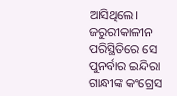ଆସିଥିଲେ। ଜରୁରୀକାଳୀନ ପରିସ୍ଥିତିରେ ସେ ପୁନର୍ବାର ଇନ୍ଦିରା ଗାନ୍ଧୀଙ୍କ କଂଗ୍ରେସ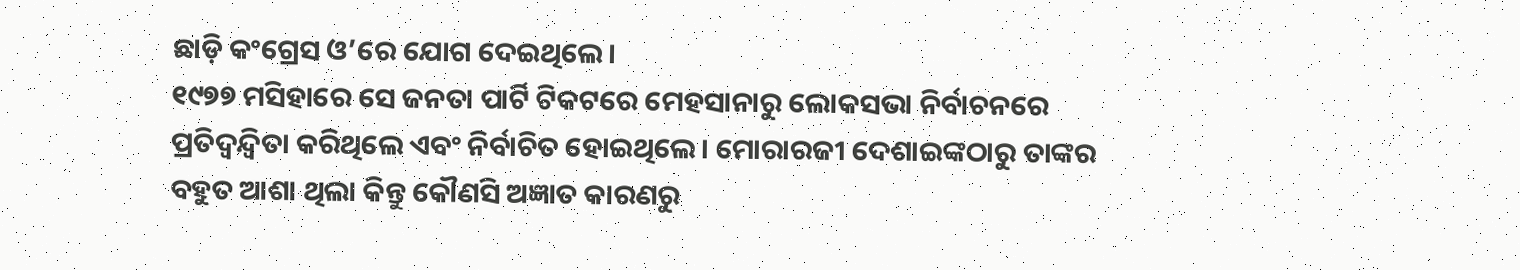ଛାଡ଼ି କଂଗ୍ରେସ ଓ’ରେ ଯୋଗ ଦେଇଥିଲେ।
୧୯୭୭ ମସିହାରେ ସେ ଜନତା ପାର୍ଟି ଟିକଟରେ ମେହସାନାରୁ ଲୋକସଭା ନିର୍ବାଚନରେ ପ୍ରତିଦ୍ୱନ୍ଦ୍ୱିତା କରିଥିଲେ ଏବଂ ନିର୍ବାଚିତ ହୋଇଥିଲେ। ମୋରାରଜୀ ଦେଶାଇଙ୍କଠାରୁ ତାଙ୍କର ବହୁତ ଆଶା ଥିଲା କିନ୍ତୁ କୌଣସି ଅଜ୍ଞାତ କାରଣରୁ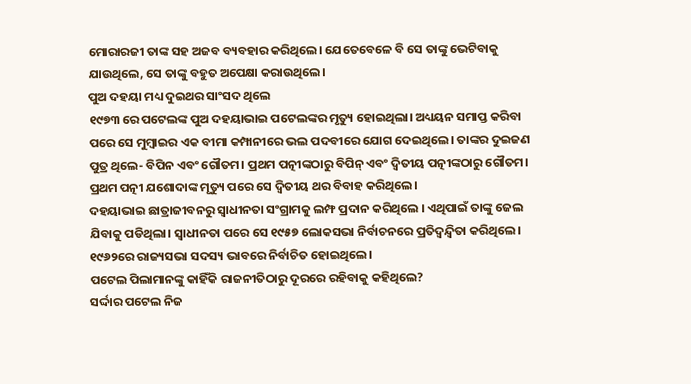ମୋରାରଜୀ ତାଙ୍କ ସହ ଅଜବ ବ୍ୟବହାର କରିଥିଲେ। ଯେତେବେଳେ ବି ସେ ତାଙ୍କୁ ଭେଟିବାକୁ ଯାଉଥିଲେ, ସେ ତାଙ୍କୁ ବହୁତ ଅପେକ୍ଷା କରାଉଥିଲେ।
ପୁଅ ଦହୟା ମଧ୍ୟ ଦୁଇଥର ସାଂସଦ ଥିଲେ
୧୯୭୩ ରେ ପଟେଲଙ୍କ ପୁଅ ଦହୟାଭାଇ ପଟେଲଙ୍କର ମୃତ୍ୟୁ ହୋଇଥିଲା। ଅଧ୍ୟୟନ ସମାପ୍ତ କରିବା ପରେ ସେ ମୁମ୍ବାଇର ଏକ ବୀମା କମ୍ପାନୀରେ ଭଲ ପଦବୀରେ ଯୋଗ ଦେଇଥିଲେ। ତାଙ୍କର ଦୁଇଜଣ ପୁତ୍ର ଥିଲେ- ବିପିନ ଏବଂ ଗୌତମ। ପ୍ରଥମ ପତ୍ନୀଙ୍କଠାରୁ ବିପିନ୍ ଏବଂ ଦ୍ୱିତୀୟ ପତ୍ନୀଙ୍କଠାରୁ ଗୌତମ। ପ୍ରଥମ ପତ୍ନୀ ଯଶୋଦାଙ୍କ ମୃତ୍ୟୁ ପରେ ସେ ଦ୍ୱିତୀୟ ଥର ବିବାହ କରିଥିଲେ।
ଦହୟାଭାଇ ଛାତ୍ରାଜୀବନରୁ ସ୍ୱାଧୀନତା ସଂଗ୍ରାମକୁ ଲମ୍ଫ ପ୍ରଦାନ କରିଥିଲେ । ଏଥିପାଇଁ ତାଙ୍କୁ ଜେଲ ଯିବାକୁ ପଡିଥିଲା। ସ୍ୱାଧୀନତା ପରେ ସେ ୧୯୫୭ ଲୋକସଭା ନିର୍ବାଚନରେ ପ୍ରତିଦ୍ୱନ୍ଦ୍ୱିତା କରିଥିଲେ। ୧୯୬୨ରେ ରାଜ୍ୟସଭା ସଦସ୍ୟ ଭାବରେ ନିର୍ବାଚିତ ହୋଇଥିଲେ।
ପଟେଲ ପିଲାମାନଙ୍କୁ କାହିଁକି ରାଜନୀତିଠାରୁ ଦୂରରେ ରହିବାକୁ କହିଥିଲେ?
ସର୍ଦ୍ଦାର ପଟେଲ ନିଜ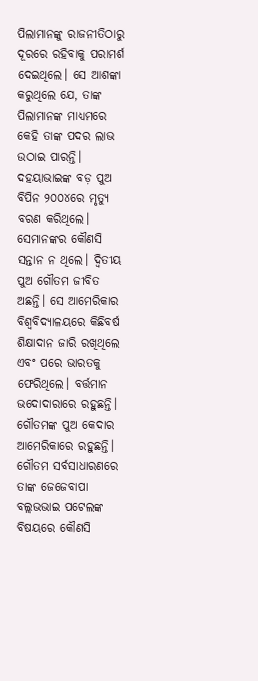ପିଲାମାନଙ୍କୁ ରାଜନୀତିଠାରୁ ଦୂରରେ ରହିବାକୁ ପରାମର୍ଶ ଦେଇଥିଲେ। ସେ ଆଶଙ୍କା କରୁଥିଲେ ଯେ, ତାଙ୍କ ପିଲାମାନଙ୍କ ମାଧ୍ୟମରେ କେହି ତାଙ୍କ ପଦର ଲାଭ ଉଠାଇ ପାରନ୍ତି। ଦହୟାଭାଇଙ୍କ ବଡ଼ ପୁଅ ବିପିନ ୨୦୦୪ରେ ମୃତ୍ୟୁ ବରଣ କରିଥିଲେ। ସେମାନଙ୍କର କୌଣସି ସନ୍ତାନ ନ ଥିଲେ। ଦ୍ୱିତୀୟ ପୁଅ ଗୌତମ ଜୀବିତ ଅଛନ୍ତି। ସେ ଆମେରିକାର ବିଶ୍ୱବିଦ୍ୟାଳୟରେ କିଛିବର୍ଷ ଶିକ୍ଷାଦାନ ଜାରି ରଖିଥିଲେ ଏବଂ ପରେ ଭାରତକୁ ଫେରିଥିଲେ। ବର୍ତ୍ତମାନ ଭଦୋଦାରାରେ ରହୁଛନ୍ତି। ଗୌତମଙ୍କ ପୁଅ କେଦାର ଆମେରିକାରେ ରହୁଛନ୍ତି।
ଗୌତମ ସର୍ବସାଧାରଣରେ ତାଙ୍କ ଜେଜେବାପା ବଲ୍ଲଭଭାଇ ପଟେଲଙ୍କ ବିଷୟରେ କୌଣସି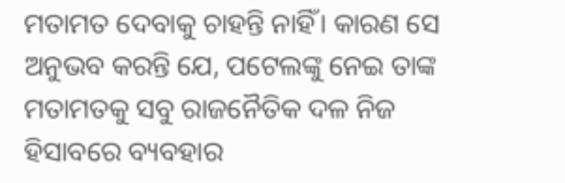ମତାମତ ଦେବାକୁ ଚାହନ୍ତି ନାହିଁ। କାରଣ ସେ ଅନୁଭବ କରନ୍ତି ଯେ, ପଟେଲଙ୍କୁ ନେଇ ତାଙ୍କ ମତାମତକୁ ସବୁ ରାଜନୈତିକ ଦଳ ନିଜ ହିସାବରେ ବ୍ୟବହାର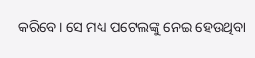କରିବେ। ସେ ମଧ୍ୟ ପଟେଲଙ୍କୁ ନେଇ ହେଉଥିବା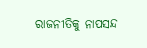ରାଜନୀତିକୁ ନାପସନ୍ଦ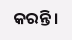କରନ୍ତି।